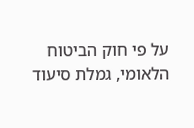על פי חוק הביטוח הלאומי, גמלת סיעוד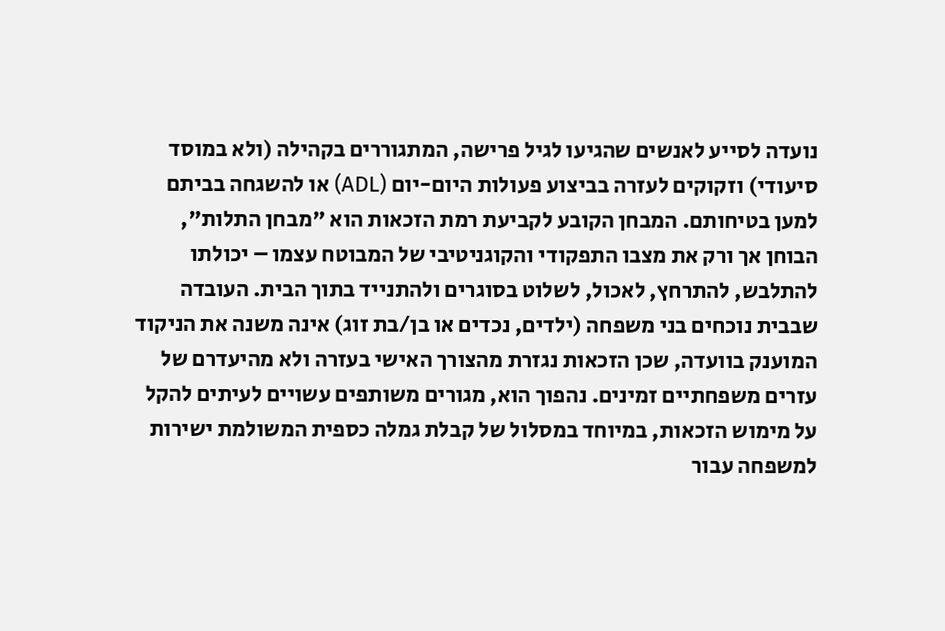נועדה לסייע לאנשים שהגיעו לגיל פרישה, המתגוררים בקהילה (ולא במוסד סיעודי) וזקוקים לעזרה בביצוע פעולות היום-יום (ADL) או להשגחה בביתם למען בטיחותם. המבחן הקובע לקביעת רמת הזכאות הוא "מבחן התלות", הבוחן אך ורק את מצבו התפקודי והקוגניטיבי של המבוטח עצמו – יכולתו להתלבש, להתרחץ, לאכול, לשלוט בסוגרים ולהתנייד בתוך הבית. העובדה שבבית נוכחים בני משפחה (ילדים, נכדים או בן/בת זוג) אינה משנה את הניקוד המוענק בוועדה, שכן הזכאות נגזרת מהצורך האישי בעזרה ולא מהיעדרם של עזרים משפחתיים זמינים. נהפוך הוא, מגורים משותפים עשויים לעיתים להקל על מימוש הזכאות, במיוחד במסלול של קבלת גמלה כספית המשולמת ישירות למשפחה עבור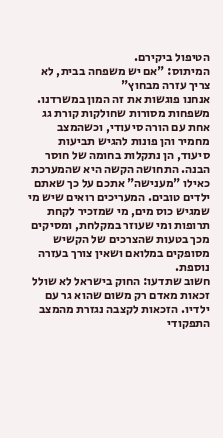הטיפול ביקירם.
המיתוס: "אם יש משפחה בבית, לא צריך עזרה מבחוץ"
אנחנו פוגשות את זה המון במשרדנו. משפחות מסורות שחולקות קורת גג אחת עם הורה סיעודי, וכשהמצב מחמיר והן פונות להגיש תביעות סיעוד, הן נתקלות בחומה של חוסר הבנה. התחושה הקשה היא שהמערכת כאילו "מענישה" אתכם על כך שאתם ילדים טובים. המעריכים רואים שיש מי שמגיש כוס מים, מי שמזכיר לקחת תרופות ומי שעוזר במקלחת, ומסיקים מכך בטעות שהצרכים של הקשיש מסופקים במלואם ושאין צורך בעזרה נוספת.
חשוב שתדעו: החוק בישראל לא שולל זכאות מאדם רק משום שהוא גר עם ילדיו. הזכאות לקצבה נגזרת מהמצב התפקודי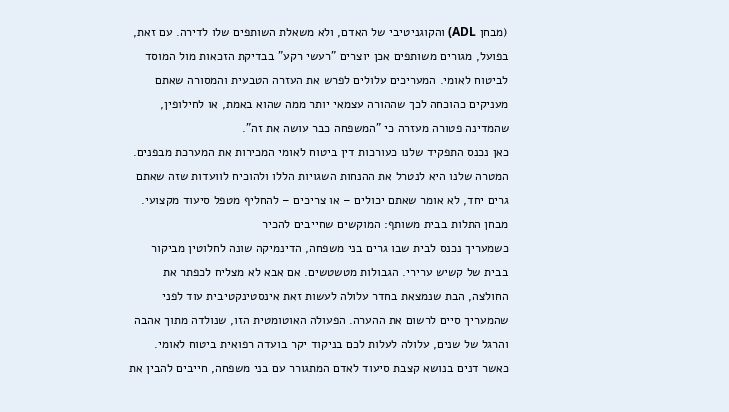(מבחן ADL) והקוגניטיבי של האדם, ולא משאלת השותפים שלו לדירה. עם זאת, בפועל, מגורים משותפים אכן יוצרים "רעשי רקע" בבדיקת הזכאות מול המוסד לביטוח לאומי. המעריכים עלולים לפרש את העזרה הטבעית והמסורה שאתם מעניקים כהוכחה לכך שההורה עצמאי יותר ממה שהוא באמת, או לחילופין, שהמדינה פטורה מעזרה כי "המשפחה כבר עושה את זה".
כאן נכנס התפקיד שלנו כעורכות דין ביטוח לאומי המכירות את המערכת מבפנים. המטרה שלנו היא לנטרל את ההנחות השגויות הללו ולהוכיח לוועדות שזה שאתם גרים יחד, לא אומר שאתם יכולים – או צריכים – להחליף מטפל סיעוד מקצועי.
מבחן התלות בבית משותף: המוקשים שחייבים להכיר
כשמעריך נכנס לבית שבו גרים בני משפחה, הדינמיקה שונה לחלוטין מביקור בבית של קשיש ערירי. הגבולות מטשטשים. אם אבא לא מצליח לכפתר את החולצה, הבת שנמצאת בחדר עלולה לעשות זאת אינסטינקטיבית עוד לפני שהמעריך סיים לרשום את ההערה. הפעולה האוטומטית הזו, שנולדה מתוך אהבה והרגל של שנים, עלולה לעלות לכם בניקוד יקר בועדה רפואית ביטוח לאומי.
כאשר דנים בנושא קצבת סיעוד לאדם המתגורר עם בני משפחה, חייבים להבין את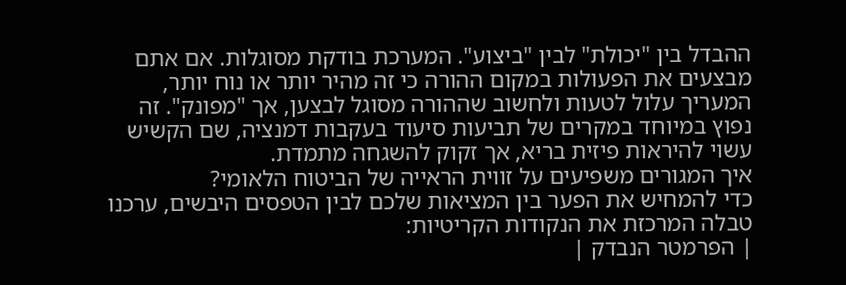ההבדל בין "יכולת" לבין "ביצוע". המערכת בודקת מסוגלות. אם אתם מבצעים את הפעולות במקום ההורה כי זה מהיר יותר או נוח יותר, המעריך עלול לטעות ולחשוב שההורה מסוגל לבצען, אך "מפונק". זה נפוץ במיוחד במקרים של תביעות סיעוד בעקבות דמנציה, שם הקשיש עשוי להיראות פיזית בריא, אך זקוק להשגחה מתמדת.
איך המגורים משפיעים על זווית הראייה של הביטוח הלאומי?
כדי להמחיש את הפער בין המציאות שלכם לבין הטפסים היבשים, ערכנו טבלה המרכזת את הנקודות הקריטיות:
| הפרמטר הנבדק |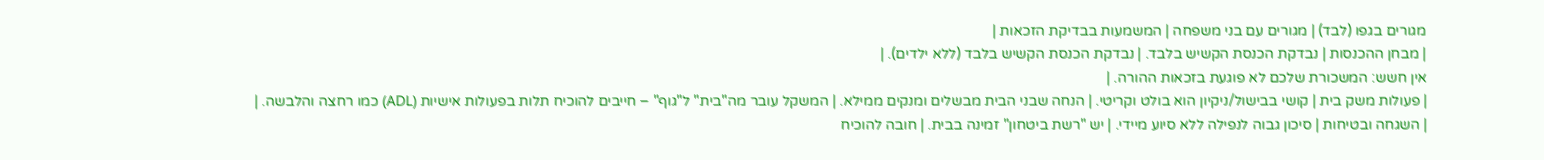מגורים בגפו (לבד) | מגורים עם בני משפחה | המשמעות בבדיקת הזכאות |
| מבחן ההכנסות | נבדקת הכנסת הקשיש בלבד. | נבדקת הכנסת הקשיש בלבד (ללא ילדים). |
אין חשש: המשכורת שלכם לא פוגעת בזכאות ההורה. |
| פעולות משק בית | קושי בבישול/ניקיון הוא בולט וקריטי. | הנחה שבני הבית מבשלים ומנקים ממילא. | המשקל עובר מה"בית" ל"גוף" – חייבים להוכיח תלות בפעולות אישיות (ADL) כמו רחצה והלבשה. |
| השגחה ובטיחות | סיכון גבוה לנפילה ללא סיוע מיידי. | יש "רשת ביטחון" זמינה בבית. | חובה להוכיח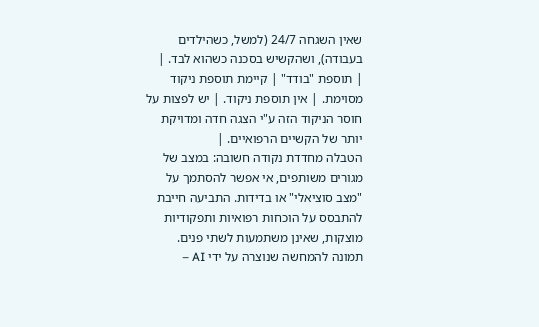שאין השגחה 24/7 (למשל, כשהילדים בעבודה), ושהקשיש בסכנה כשהוא לבד. |
| תוספת "בודד" | קיימת תוספת ניקוד מסוימת. | אין תוספת ניקוד. | יש לפצות על חוסר הניקוד הזה ע"י הצגה חדה ומדויקת יותר של הקשיים הרפואיים. |
הטבלה מחדדת נקודה חשובה: במצב של מגורים משותפים, אי אפשר להסתמך על "מצב סוציאלי" או בדידות. התביעה חייבת להתבסס על הוכחות רפואיות ותפקודיות מוצקות, שאינן משתמעות לשתי פנים.
תמונה להמחשה שנוצרה על ידי AI –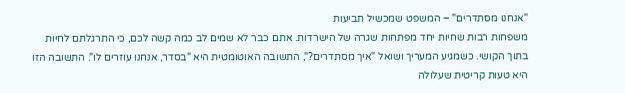"אנחנו מסתדרים" – המשפט שמכשיל תביעות
משפחות רבות שחיות יחד מפתחות שגרה של הישרדות. אתם כבר לא שמים לב כמה קשה לכם, כי התרגלתם לחיות בתוך הקושי. כשמגיע המעריך ושואל "איך מסתדרים?", התשובה האוטומטית היא "בסדר, אנחנו עוזרים לו". התשובה הזו היא טעות קריטית שעלולה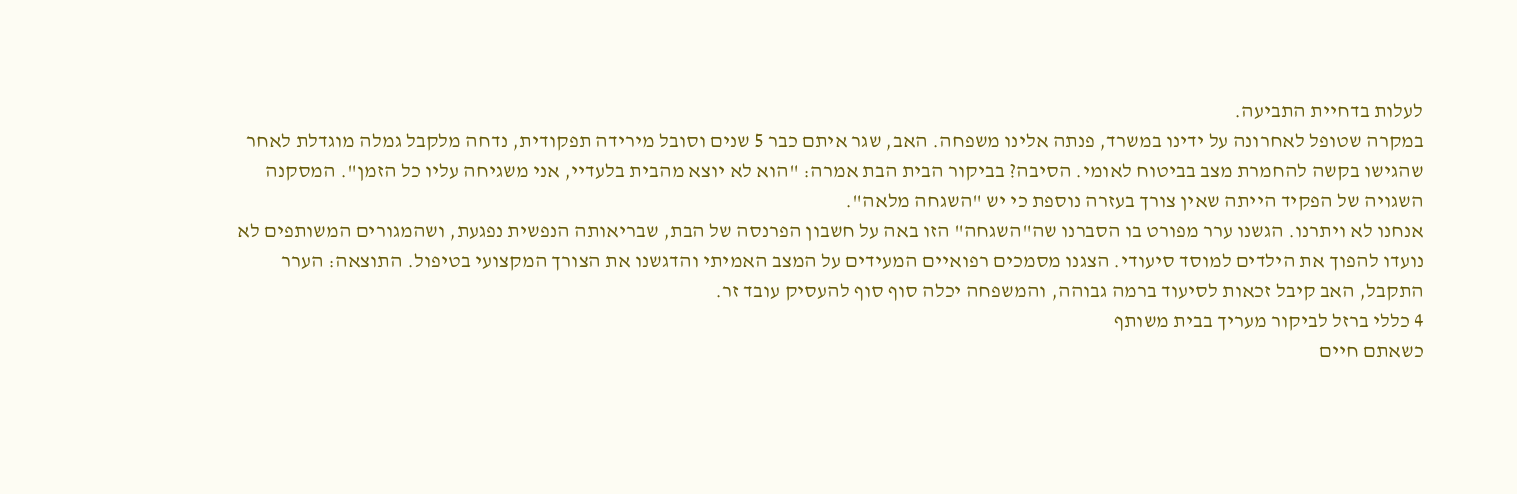לעלות בדחיית התביעה.
במקרה שטופל לאחרונה על ידינו במשרד, פנתה אלינו משפחה. האב, שגר איתם כבר 5 שנים וסובל מירידה תפקודית, נדחה מלקבל גמלה מוגדלת לאחר שהגישו בקשה להחמרת מצב בביטוח לאומי. הסיבה? בביקור הבית הבת אמרה: "הוא לא יוצא מהבית בלעדיי, אני משגיחה עליו כל הזמן". המסקנה השגויה של הפקיד הייתה שאין צורך בעזרה נוספת כי יש "השגחה מלאה".
אנחנו לא ויתרנו. הגשנו ערר מפורט בו הסברנו שה"השגחה" הזו באה על חשבון הפרנסה של הבת, שבריאותה הנפשית נפגעת, ושהמגורים המשותפים לא נועדו להפוך את הילדים למוסד סיעודי. הצגנו מסמכים רפואיים המעידים על המצב האמיתי והדגשנו את הצורך המקצועי בטיפול. התוצאה: הערר התקבל, האב קיבל זכאות לסיעוד ברמה גבוהה, והמשפחה יכלה סוף סוף להעסיק עובד זר.
4 כללי ברזל לביקור מעריך בבית משותף
כשאתם חיים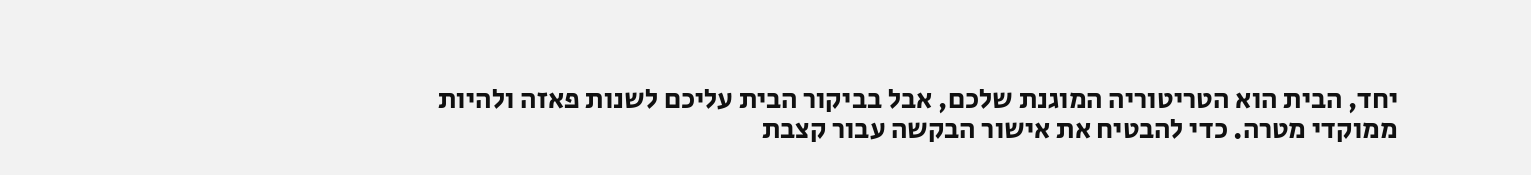יחד, הבית הוא הטריטוריה המוגנת שלכם, אבל בביקור הבית עליכם לשנות פאזה ולהיות ממוקדי מטרה. כדי להבטיח את אישור הבקשה עבור קצבת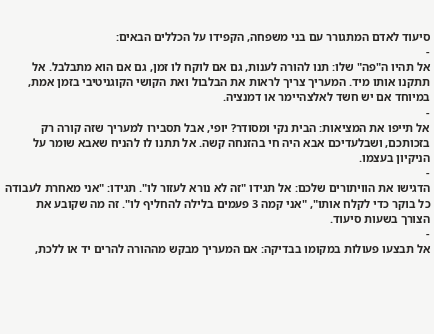סיעוד לאדם המתגורר עם בני משפחה, הקפידו על הכללים הבאים:
-
אל תהיו ה"פה" שלו: תנו להורה לענות, גם אם לוקח לו זמן, גם אם הוא מתבלבל. אל תתקנו אותו מיד. המעריך צריך לראות את הבלבול ואת הקושי הקוגניטיבי בזמן אמת, במיוחד אם יש חשד לאלצהיימר או דמנציה.
-
אל תייפו את המציאות: הבית נקי ומסודר? יופי, אבל תסבירו למעריך שזה קורה רק בזכותכם, ושבלעדיכם אבא היה חי בהזנחה קשה. אל תתנו לו להניח שאבא שומר על הניקיון בעצמו.
-
הדגישו את הוויתורים שלכם: אל תגידו "זה לא נורא לעזור לו". תגידו: "אני מאחרת לעבודה כל בוקר כדי לקלח אותו", "אני קמה 3 פעמים בלילה להחליף לו". זה מה שקובע את הצורך בשעות סיעוד.
-
אל תבצעו פעולות במקומו בבדיקה: אם המעריך מבקש מההורה להרים יד או ללכת,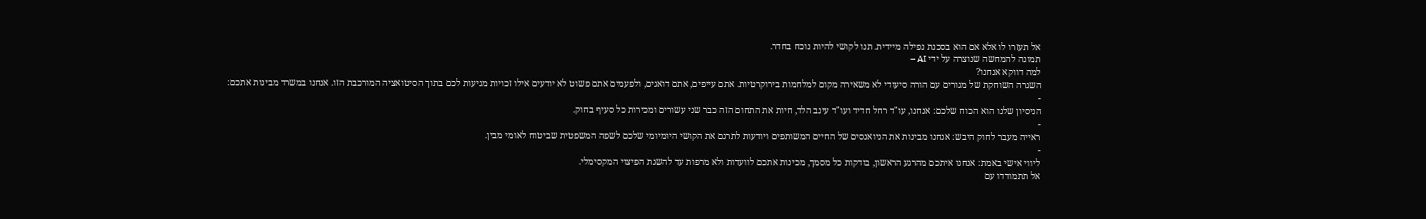אל תעזרו לו אלא אם הוא בסכנת נפילה מיידית. תנו לקושי להיות נוכח בחדר.
תמונה להמחשה שנוצרה על ידי AI –
למה דווקא אנחנו?
השגרה השוחקת של מגורים עם הורה סיעודי לא משאירה מקום למלחמות בירוקרטיות. אתם עייפים, אתם דואגים, ולפעמים אתם פשוט לא יודעים אילו זכויות מגיעות לכם בתוך הסיטואציה המורכבת הזו. אנחנו במשרד מבינות אתכם:
-
הניסיון שלנו הוא הכוח שלכם: אנחנו, עו"ד רחל חדיד ועו"ד עינב הלד, חיות את התחום הזה כבר שני עשורים ומכירות כל סעיף בחוק.
-
ראייה מעבר לחוק היבש: אנחנו מבינות את הניואנסים של החיים המשותפים ויודעות לתרגם את הקושי היומיומי שלכם לשפה המשפטית שביטוח לאומי מבין.
-
ליווי אישי באמת: אנחנו איתכם מהרגע הראשון, בודקות כל מסמך, מכינות אתכם לוועדות ולא מרפות עד להשגת הפיצוי המקסימלי.
אל תתמודדו עם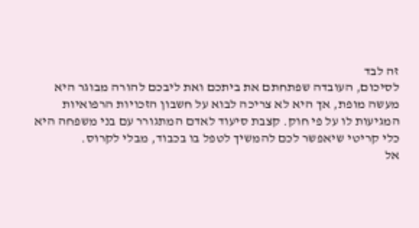זה לבד
לסיכום, העובדה שפתחתם את ביתכם ואת ליבכם להורה מבוגר היא מעשה מופת, אך היא לא צריכה לבוא על חשבון הזכויות הרפואיות המגיעות לו על פי חוק. קצבת סיעוד לאדם המתגורר עם בני משפחה היא כלי קריטי שיאפשר לכם להמשיך לטפל בו בכבוד, מבלי לקרוס.
אל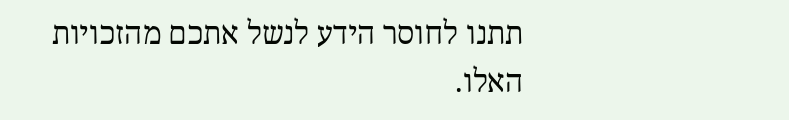תתנו לחוסר הידע לנשל אתכם מהזכויות האלו.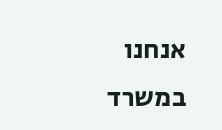אנחנו במשרד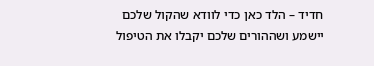חדיד – הלד כאן כדי לוודא שהקול שלכם יישמע ושההורים שלכם יקבלו את הטיפול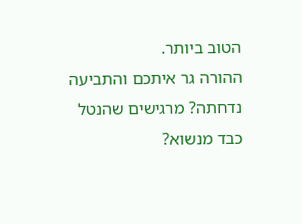הטוב ביותר.
ההורה גר איתכם והתביעה נדחתה? מרגישים שהנטל כבד מנשוא?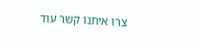צרו איתנו קשר עוד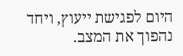היום לפגישת ייעוץ, ויחד נהפוך את המצב.